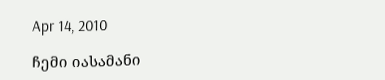Apr 14, 2010

ჩემი იასამანი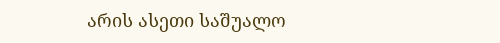არის ასეთი საშუალო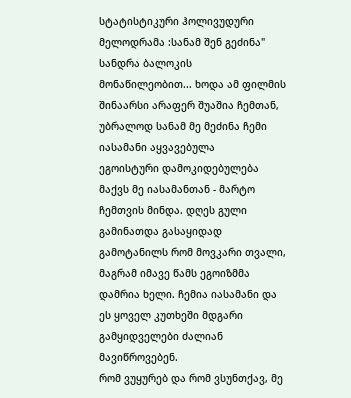სტატისტიკური ჰოლივუდური მელოდრამა :სანამ შენ გეძინა" სანდრა ბალოკის მონაწილეობით... ხოდა ამ ფილმის შინაარსი არაფერ შუაშია ჩემთან, უბრალოდ სანამ მე მეძინა ჩემი იასამანი აყვავებულა
ეგოისტური დამოკიდებულება მაქვს მე იასამანთან - მარტო ჩემთვის მინდა. დღეს გული გამინათდა გასაყიდად გამოტანილს რომ მოვკარი თვალი, მაგრამ იმავე წამს ეგოიზმმა დამრია ხელი. ჩემია იასამანი და ეს ყოველ კუთხეში მდგარი გამყიდველები ძალიან მავიწროვებენ.
რომ ვუყურებ და რომ ვსუნთქავ, მე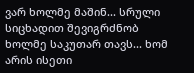ვარ ხოლმე მაშინ... სრული სიცხადით შევიგრძნობ ხოლმე საკუთარ თავს... ხომ არის ისეთი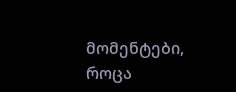მომენტები, როცა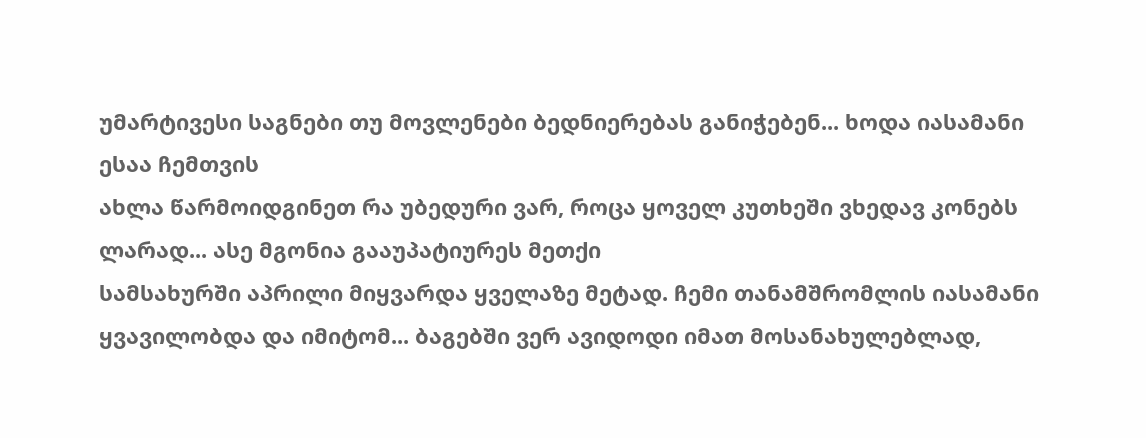უმარტივესი საგნები თუ მოვლენები ბედნიერებას განიჭებენ... ხოდა იასამანი ესაა ჩემთვის
ახლა წარმოიდგინეთ რა უბედური ვარ, როცა ყოველ კუთხეში ვხედავ კონებს ლარად... ასე მგონია გააუპატიურეს მეთქი
სამსახურში აპრილი მიყვარდა ყველაზე მეტად. ჩემი თანამშრომლის იასამანი ყვავილობდა და იმიტომ... ბაგებში ვერ ავიდოდი იმათ მოსანახულებლად,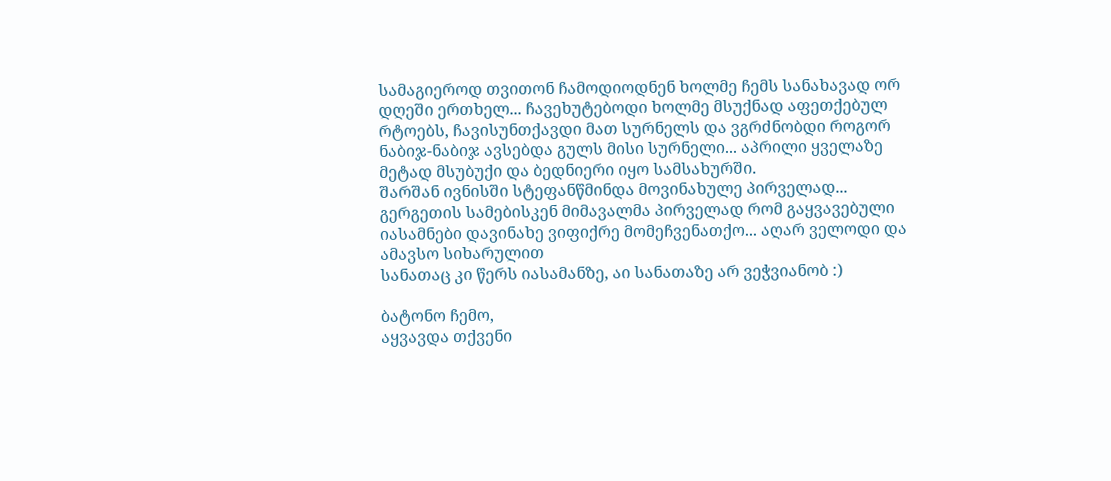სამაგიეროდ თვითონ ჩამოდიოდნენ ხოლმე ჩემს სანახავად ორ დღეში ერთხელ... ჩავეხუტებოდი ხოლმე მსუქნად აფეთქებულ რტოებს, ჩავისუნთქავდი მათ სურნელს და ვგრძნობდი როგორ ნაბიჯ-ნაბიჯ ავსებდა გულს მისი სურნელი... აპრილი ყველაზე მეტად მსუბუქი და ბედნიერი იყო სამსახურში.
შარშან ივნისში სტეფანწმინდა მოვინახულე პირველად... გერგეთის სამებისკენ მიმავალმა პირველად რომ გაყვავებული იასამნები დავინახე ვიფიქრე მომეჩვენათქო... აღარ ველოდი და ამავსო სიხარულით
სანათაც კი წერს იასამანზე, აი სანათაზე არ ვეჭვიანობ :)

ბატონო ჩემო,
აყვავდა თქვენი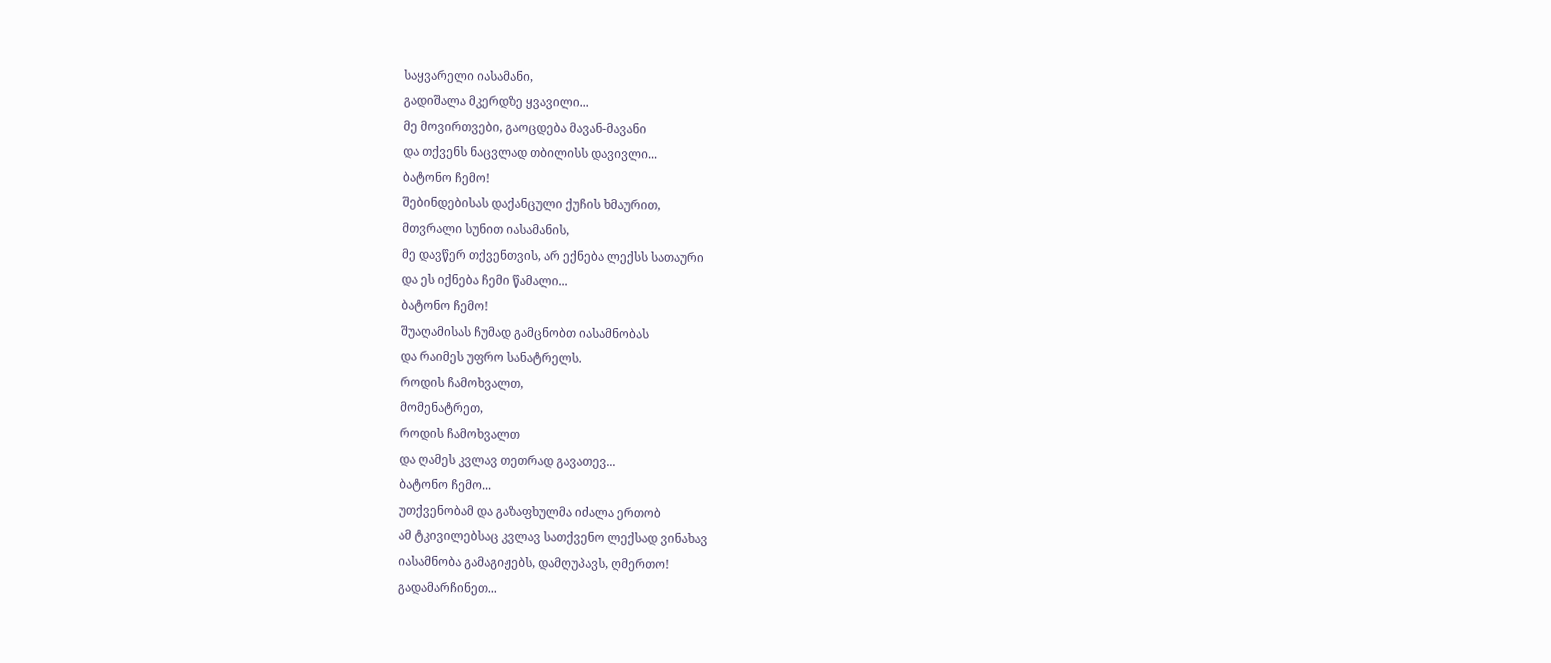საყვარელი იასამანი,
გადიშალა მკერდზე ყვავილი...
მე მოვირთვები, გაოცდება მავან-მავანი
და თქვენს ნაცვლად თბილისს დავივლი...
ბატონო ჩემო!
შებინდებისას დაქანცული ქუჩის ხმაურით,
მთვრალი სუნით იასამანის,
მე დავწერ თქვენთვის, არ ექნება ლექსს სათაური
და ეს იქნება ჩემი წამალი...
ბატონო ჩემო!
შუაღამისას ჩუმად გამცნობთ იასამნობას
და რაიმეს უფრო სანატრელს.
როდის ჩამოხვალთ,
მომენატრეთ,
როდის ჩამოხვალთ
და ღამეს კვლავ თეთრად გავათევ...
ბატონო ჩემო...
უთქვენობამ და გაზაფხულმა იძალა ერთობ
ამ ტკივილებსაც კვლავ სათქვენო ლექსად ვინახავ
იასამნობა გამაგიჟებს, დამღუპავს, ღმერთო!
გადამარჩინეთ...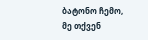ბატონო ჩემო,
მე თქვენ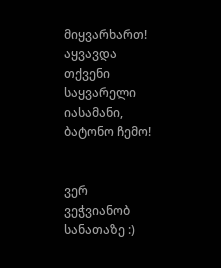მიყვარხართ!
აყვავდა თქვენი საყვარელი იასამანი,
ბატონო ჩემო!


ვერ ვეჭვიანობ სანათაზე :)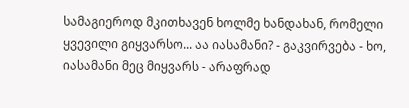სამაგიეროდ მკითხავენ ხოლმე ხანდახან, რომელი ყვევილი გიყვარსო... აა იასამანი? - გაკვირვება - ხო, იასამანი მეც მიყვარს - არაფრად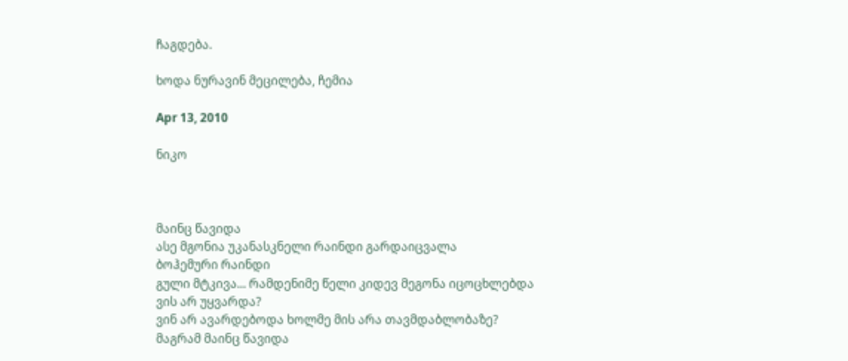ჩაგდება.

ხოდა ნურავინ მეცილება, ჩემია

Apr 13, 2010

ნიკო



მაინც წავიდა
ასე მგონია უკანასკნელი რაინდი გარდაიცვალა
ბოჰემური რაინდი
გული მტკივა... რამდენიმე წელი კიდევ მეგონა იცოცხლებდა
ვის არ უყვარდა?
ვინ არ ავარდებოდა ხოლმე მის არა თავმდაბლობაზე?
მაგრამ მაინც წავიდა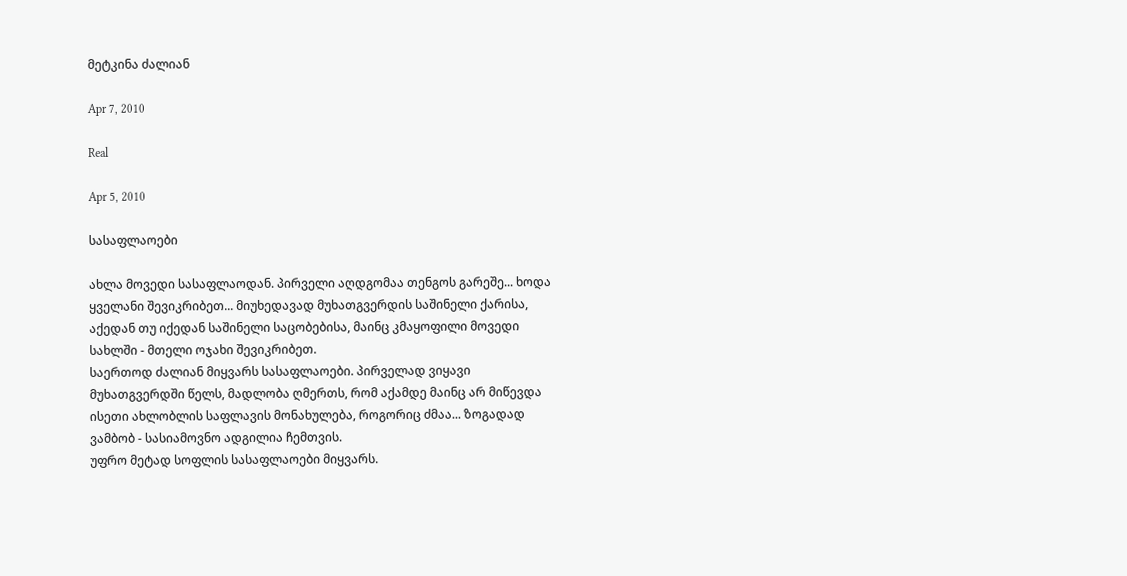მეტკინა ძალიან

Apr 7, 2010

Real

Apr 5, 2010

სასაფლაოები

ახლა მოვედი სასაფლაოდან. პირველი აღდგომაა თენგოს გარეშე... ხოდა ყველანი შევიკრიბეთ... მიუხედავად მუხათგვერდის საშინელი ქარისა, აქედან თუ იქედან საშინელი საცობებისა, მაინც კმაყოფილი მოვედი სახლში - მთელი ოჯახი შევიკრიბეთ.
საერთოდ ძალიან მიყვარს სასაფლაოები. პირველად ვიყავი მუხათგვერდში წელს, მადლობა ღმერთს, რომ აქამდე მაინც არ მიწევდა ისეთი ახლობლის საფლავის მონახულება, როგორიც ძმაა... ზოგადად ვამბობ - სასიამოვნო ადგილია ჩემთვის.
უფრო მეტად სოფლის სასაფლაოები მიყვარს.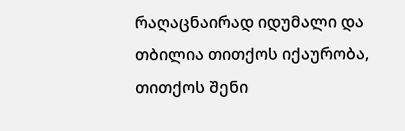რაღაცნაირად იდუმალი და თბილია თითქოს იქაურობა, თითქოს შენი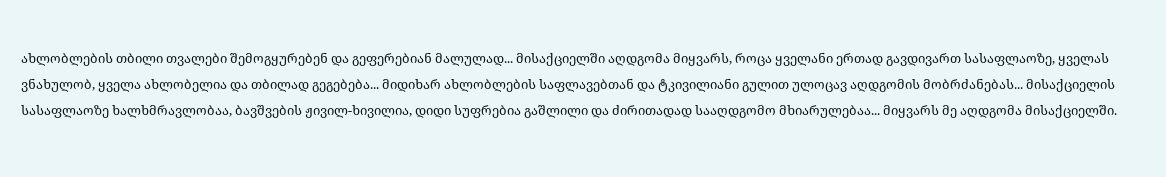ახლობლების თბილი თვალები შემოგყურებენ და გეფერებიან მალულად... მისაქციელში აღდგომა მიყვარს, როცა ყველანი ერთად გავდივართ სასაფლაოზე, ყველას ვნახულობ, ყველა ახლობელია და თბილად გეგებება... მიდიხარ ახლობლების საფლავებთან და ტკივილიანი გულით ულოცავ აღდგომის მობრძანებას... მისაქციელის სასაფლაოზე ხალხმრავლობაა, ბავშვების ჟივილ-ხივილია, დიდი სუფრებია გაშლილი და ძირითადად სააღდგომო მხიარულებაა... მიყვარს მე აღდგომა მისაქციელში.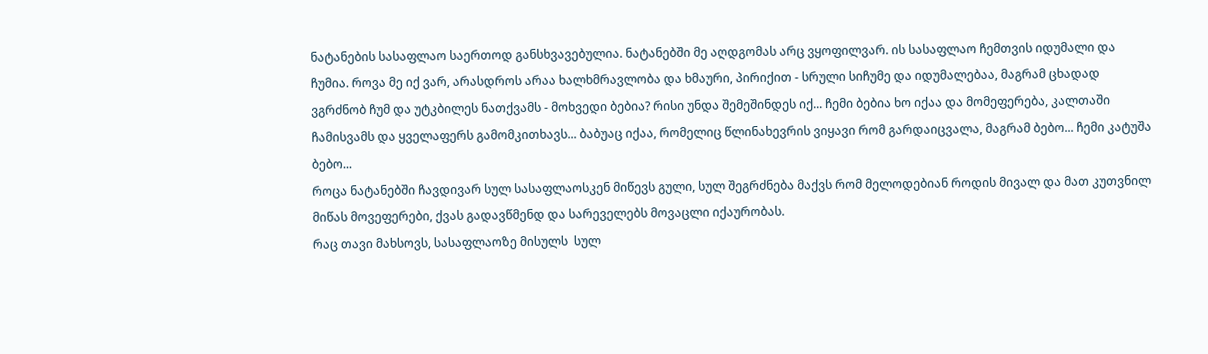ნატანების სასაფლაო საერთოდ განსხვავებულია. ნატანებში მე აღდგომას არც ვყოფილვარ. ის სასაფლაო ჩემთვის იდუმალი და ჩუმია. როვა მე იქ ვარ, არასდროს არაა ხალხმრავლობა და ხმაური, პირიქით - სრული სიჩუმე და იდუმალებაა, მაგრამ ცხადად ვგრძნობ ჩუმ და უტკბილეს ნათქვამს - მოხვედი ბებია? რისი უნდა შემეშინდეს იქ... ჩემი ბებია ხო იქაა და მომეფერება, კალთაში ჩამისვამს და ყველაფერს გამომკითხავს... ბაბუაც იქაა, რომელიც წლინახევრის ვიყავი რომ გარდაიცვალა, მაგრამ ბებო... ჩემი კატუშა ბებო...
როცა ნატანებში ჩავდივარ სულ სასაფლაოსკენ მიწევს გული, სულ შეგრძნება მაქვს რომ მელოდებიან როდის მივალ და მათ კუთვნილ მიწას მოვეფერები, ქვას გადავწმენდ და სარეველებს მოვაცლი იქაურობას.
რაც თავი მახსოვს, სასაფლაოზე მისულს  სულ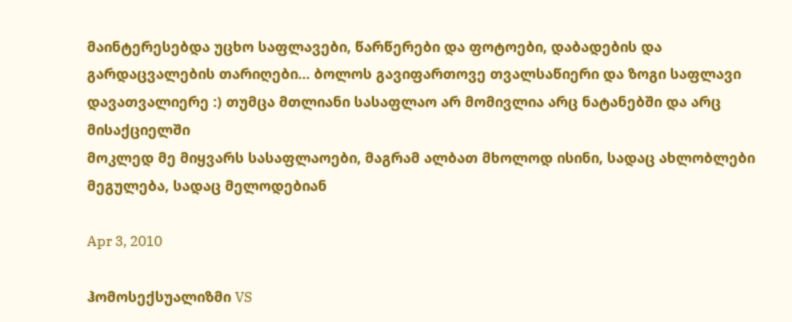მაინტერესებდა უცხო საფლავები, წარწერები და ფოტოები, დაბადების და გარდაცვალების თარიღები... ბოლოს გავიფართოვე თვალსაწიერი და ზოგი საფლავი დავათვალიერე :) თუმცა მთლიანი სასაფლაო არ მომივლია არც ნატანებში და არც მისაქციელში
მოკლედ მე მიყვარს სასაფლაოები, მაგრამ ალბათ მხოლოდ ისინი, სადაც ახლობლები
მეგულება, სადაც მელოდებიან

Apr 3, 2010

ჰომოსექსუალიზმი VS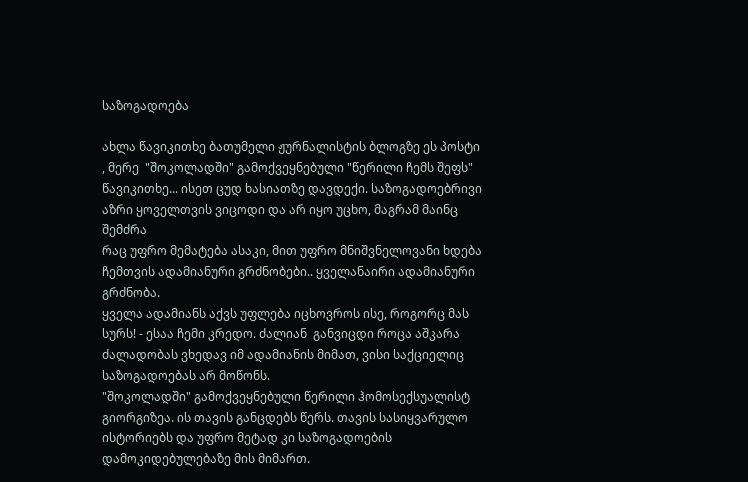საზოგადოება

ახლა წავიკითხე ბათუმელი ჟურნალისტის ბლოგზე ეს პოსტი , მერე  "შოკოლადში" გამოქვეყნებული "წერილი ჩემს შეფს" წავიკითხე... ისეთ ცუდ ხასიათზე დავდექი. საზოგადოებრივი აზრი ყოველთვის ვიცოდი და არ იყო უცხო, მაგრამ მაინც შემძრა
რაც უფრო მემატება ასაკი, მით უფრო მნიშვნელოვანი ხდება ჩემთვის ადამიანური გრძნობები.. ყველანაირი ადამიანური გრძნობა.
ყველა ადამიანს აქვს უფლება იცხოვროს ისე, როგორც მას სურს! - ესაა ჩემი კრედო. ძალიან  განვიცდი როცა აშკარა ძალადობას ვხედავ იმ ადამიანის მიმათ, ვისი საქციელიც საზოგადოებას არ მოწონს.
"შოკოლადში" გამოქვეყნებული წერილი ჰომოსექსუალისტ გიორგიზეა. ის თავის განცდებს წერს. თავის სასიყვარულო ისტორიებს და უფრო მეტად კი საზოგადოების დამოკიდებულებაზე მის მიმართ.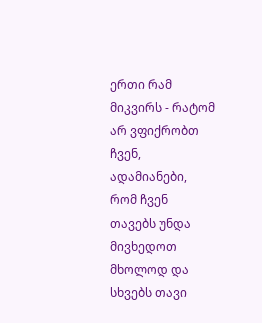ერთი რამ მიკვირს - რატომ არ ვფიქრობთ ჩვენ, ადამიანები, რომ ჩვენ თავებს უნდა მივხედოთ მხოლოდ და სხვებს თავი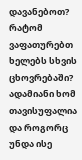დავანებოთ? რატომ ვაფათურებთ ხელებს სხვის ცხოვრებაში? ადამიანი ხომ თავისუფალია და როგორც უნდა ისე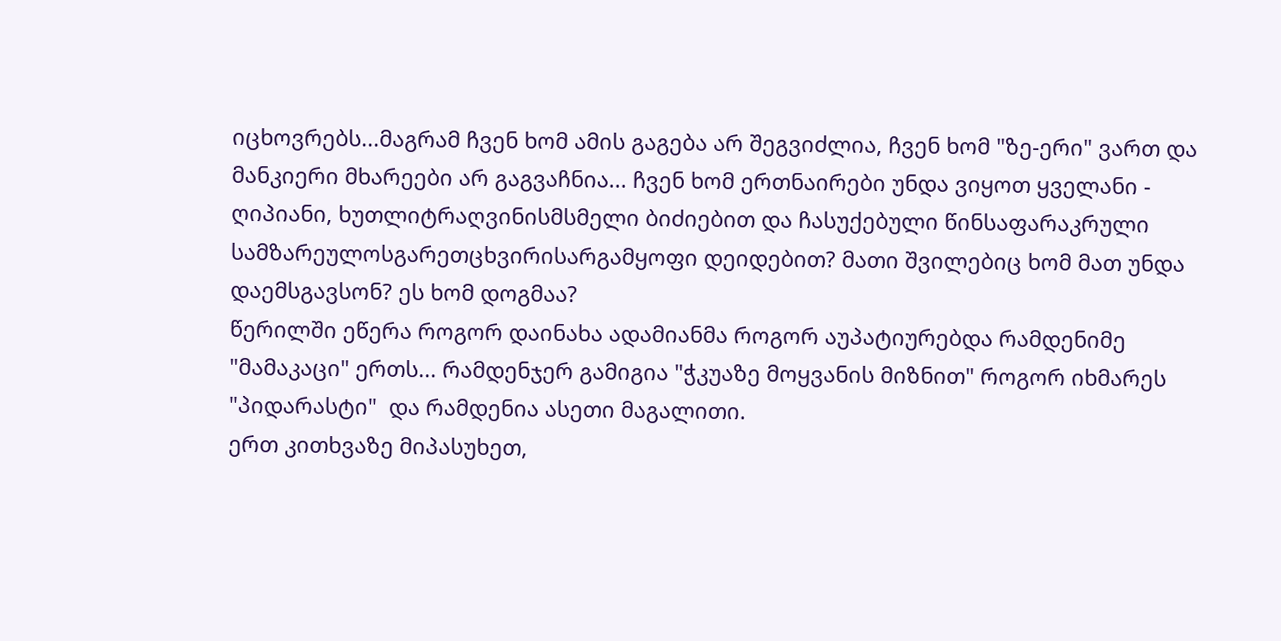იცხოვრებს...მაგრამ ჩვენ ხომ ამის გაგება არ შეგვიძლია, ჩვენ ხომ "ზე-ერი" ვართ და მანკიერი მხარეები არ გაგვაჩნია... ჩვენ ხომ ერთნაირები უნდა ვიყოთ ყველანი - ღიპიანი, ხუთლიტრაღვინისმსმელი ბიძიებით და ჩასუქებული წინსაფარაკრული სამზარეულოსგარეთცხვირისარგამყოფი დეიდებით? მათი შვილებიც ხომ მათ უნდა დაემსგავსონ? ეს ხომ დოგმაა?
წერილში ეწერა როგორ დაინახა ადამიანმა როგორ აუპატიურებდა რამდენიმე "მამაკაცი" ერთს... რამდენჯერ გამიგია "ჭკუაზე მოყვანის მიზნით" როგორ იხმარეს "პიდარასტი"  და რამდენია ასეთი მაგალითი.
ერთ კითხვაზე მიპასუხეთ,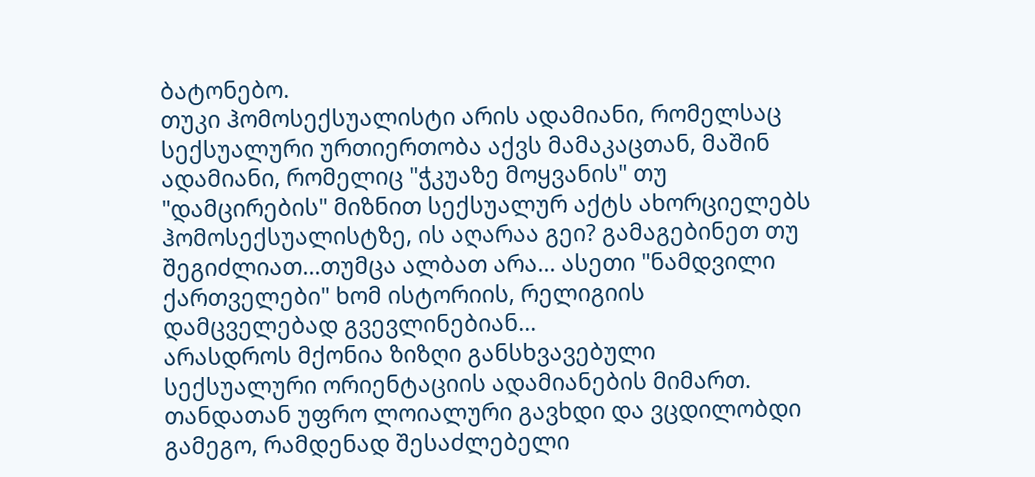ბატონებო.
თუკი ჰომოსექსუალისტი არის ადამიანი, რომელსაც სექსუალური ურთიერთობა აქვს მამაკაცთან, მაშინ ადამიანი, რომელიც "ჭკუაზე მოყვანის" თუ "დამცირების" მიზნით სექსუალურ აქტს ახორციელებს ჰომოსექსუალისტზე, ის აღარაა გეი? გამაგებინეთ თუ შეგიძლიათ...თუმცა ალბათ არა... ასეთი "ნამდვილი ქართველები" ხომ ისტორიის, რელიგიის დამცველებად გვევლინებიან...
არასდროს მქონია ზიზღი განსხვავებული სექსუალური ორიენტაციის ადამიანების მიმართ. თანდათან უფრო ლოიალური გავხდი და ვცდილობდი გამეგო, რამდენად შესაძლებელი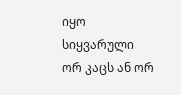იყო სიყვარული ორ კაცს ან ორ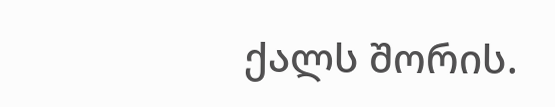ქალს შორის.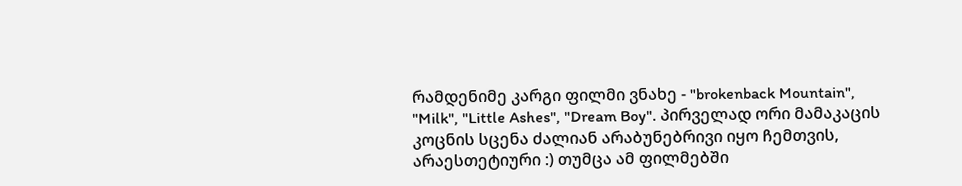რამდენიმე კარგი ფილმი ვნახე - "brokenback Mountain",  "Milk", "Little Ashes", "Dream Boy". პირველად ორი მამაკაცის კოცნის სცენა ძალიან არაბუნებრივი იყო ჩემთვის, არაესთეტიური :) თუმცა ამ ფილმებში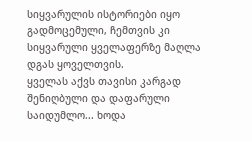სიყვარულის ისტორიები იყო გადმოცემული, ჩემთვის კი სიყვარული ყველაფერზე მაღლა დგას ყოველთვის.
ყველას აქვს თავისი კარგად შენიღბული და დაფარული საიდუმლო... ხოდა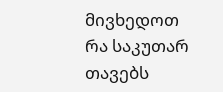მივხედოთ რა საკუთარ თავებს